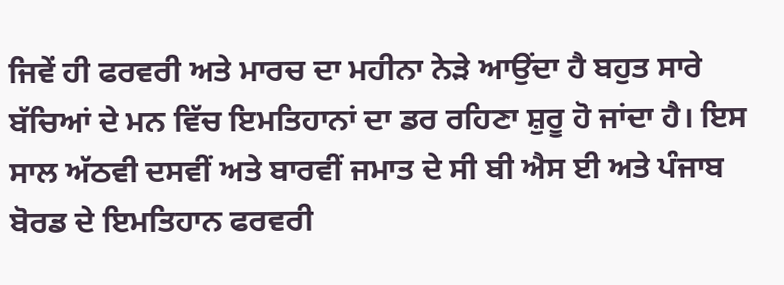ਜਿਵੇਂ ਹੀ ਫਰਵਰੀ ਅਤੇ ਮਾਰਚ ਦਾ ਮਹੀਨਾ ਨੇੜੇ ਆਉਂਦਾ ਹੈ ਬਹੁਤ ਸਾਰੇ ਬੱਚਿਆਂ ਦੇ ਮਨ ਵਿੱਚ ਇਮਤਿਹਾਨਾਂ ਦਾ ਡਰ ਰਹਿਣਾ ਸ਼ੁਰੂ ਹੋ ਜਾਂਦਾ ਹੈ। ਇਸ ਸਾਲ ਅੱਠਵੀ ਦਸਵੀਂ ਅਤੇ ਬਾਰਵੀਂ ਜਮਾਤ ਦੇ ਸੀ ਬੀ ਐਸ ਈ ਅਤੇ ਪੰਜਾਬ ਬੋਰਡ ਦੇ ਇਮਤਿਹਾਨ ਫਰਵਰੀ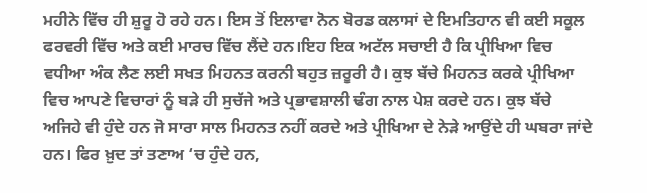ਮਹੀਨੇ ਵਿੱਚ ਹੀ ਸ਼ੁਰੂ ਹੋ ਰਹੇ ਹਨ। ਇਸ ਤੋਂ ਇਲਾਵਾ ਨੋਨ ਬੋਰਡ ਕਲਾਸਾਂ ਦੇ ਇਮਤਿਹਾਨ ਵੀ ਕਈ ਸਕੂਲ ਫਰਵਰੀ ਵਿੱਚ ਅਤੇ ਕਈ ਮਾਰਚ ਵਿੱਚ ਲੈਂਦੇ ਹਨ।ਇਹ ਇਕ ਅਟੱਲ ਸਚਾਈ ਹੈ ਕਿ ਪ੍ਰੀਖਿਆ ਵਿਚ ਵਧੀਆ ਅੰਕ ਲੈਣ ਲਈ ਸਖਤ ਮਿਹਨਤ ਕਰਨੀ ਬਹੁਤ ਜ਼ਰੂਰੀ ਹੈ। ਕੁਝ ਬੱਚੇ ਮਿਹਨਤ ਕਰਕੇ ਪ੍ਰੀਖਿਆ ਵਿਚ ਆਪਣੇ ਵਿਚਾਰਾਂ ਨੂੰ ਬੜੇ ਹੀ ਸੁਚੱਜੇ ਅਤੇ ਪ੍ਰਭਾਵਸ਼ਾਲੀ ਢੰਗ ਨਾਲ ਪੇਸ਼ ਕਰਦੇ ਹਨ। ਕੁਝ ਬੱਚੇ ਅਜਿਹੇ ਵੀ ਹੁੰਦੇ ਹਨ ਜੋ ਸਾਰਾ ਸਾਲ ਮਿਹਨਤ ਨਹੀਂ ਕਰਦੇ ਅਤੇ ਪ੍ਰੀਖਿਆ ਦੇ ਨੇੜੇ ਆਉਂਦੇ ਹੀ ਘਬਰਾ ਜਾਂਦੇ ਹਨ। ਫਿਰ ਖ਼ੁਦ ਤਾਂ ਤਣਾਅ ‘ਚ ਹੁੰਦੇ ਹਨ,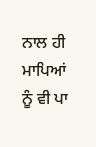ਨਾਲ ਹੀ ਮਾਪਿਆਂ ਨੂੰ ਵੀ ਪਾ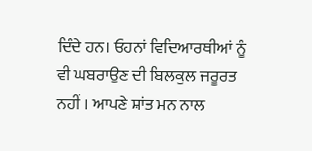ਦਿੰਦੇ ਹਨ। ਓਹਨਾਂ ਵਿਦਿਆਰਥੀਆਂ ਨੂੰ ਵੀ ਘਬਰਾਉਣ ਦੀ ਬਿਲਕੁਲ ਜਰੂਰਤ ਨਹੀਂ । ਆਪਣੇ ਸ਼ਾਂਤ ਮਨ ਨਾਲ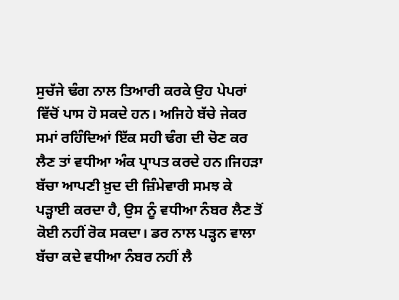ਸੁਚੱਜੇ ਢੰਗ ਨਾਲ ਤਿਆਰੀ ਕਰਕੇ ਉਹ ਪੇਪਰਾਂ ਵਿੱਚੋਂ ਪਾਸ ਹੋ ਸਕਦੇ ਹਨ। ਅਜਿਹੇ ਬੱਚੇ ਜੇਕਰ ਸਮਾਂ ਰਹਿੰਦਿਆਂ ਇੱਕ ਸਹੀ ਢੰਗ ਦੀ ਚੋਣ ਕਰ ਲੈਣ ਤਾਂ ਵਧੀਆ ਅੰਕ ਪ੍ਰਾਪਤ ਕਰਦੇ ਹਨ।ਜਿਹੜਾ ਬੱਚਾ ਆਪਣੀ ਖ਼ੁਦ ਦੀ ਜ਼ਿੰਮੇਵਾਰੀ ਸਮਝ ਕੇ ਪੜ੍ਹਾਈ ਕਰਦਾ ਹੈ, ਉਸ ਨੂੰ ਵਧੀਆ ਨੰਬਰ ਲੈਣ ਤੋਂ ਕੋਈ ਨਹੀਂ ਰੋਕ ਸਕਦਾ। ਡਰ ਨਾਲ ਪੜ੍ਹਨ ਵਾਲਾ ਬੱਚਾ ਕਦੇ ਵਧੀਆ ਨੰਬਰ ਨਹੀਂ ਲੈ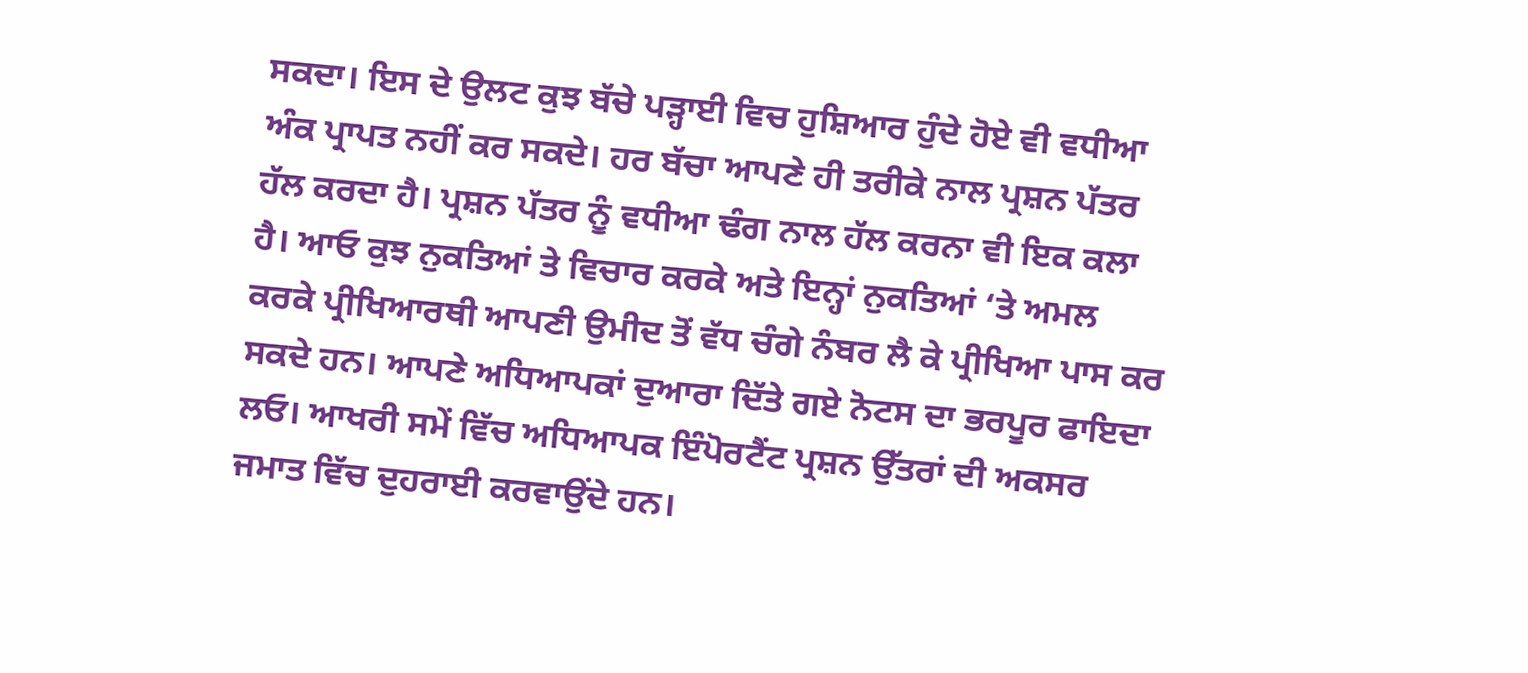ਸਕਦਾ। ਇਸ ਦੇ ਉਲਟ ਕੁਝ ਬੱਚੇ ਪੜ੍ਹਾਈ ਵਿਚ ਹੁਸ਼ਿਆਰ ਹੁੰਦੇ ਹੋਏ ਵੀ ਵਧੀਆ ਅੰਕ ਪ੍ਰਾਪਤ ਨਹੀਂ ਕਰ ਸਕਦੇ। ਹਰ ਬੱਚਾ ਆਪਣੇ ਹੀ ਤਰੀਕੇ ਨਾਲ ਪ੍ਰਸ਼ਨ ਪੱਤਰ ਹੱਲ ਕਰਦਾ ਹੈ। ਪ੍ਰਸ਼ਨ ਪੱਤਰ ਨੂੰ ਵਧੀਆ ਢੰਗ ਨਾਲ ਹੱਲ ਕਰਨਾ ਵੀ ਇਕ ਕਲਾ ਹੈ। ਆਓ ਕੁਝ ਨੁਕਤਿਆਂ ਤੇ ਵਿਚਾਰ ਕਰਕੇ ਅਤੇ ਇਨ੍ਹਾਂ ਨੁਕਤਿਆਂ ‘ਤੇ ਅਮਲ ਕਰਕੇ ਪ੍ਰੀਖਿਆਰਥੀ ਆਪਣੀ ਉਮੀਦ ਤੋਂ ਵੱਧ ਚੰਗੇ ਨੰਬਰ ਲੈ ਕੇ ਪ੍ਰੀਖਿਆ ਪਾਸ ਕਰ ਸਕਦੇ ਹਨ। ਆਪਣੇ ਅਧਿਆਪਕਾਂ ਦੁਆਰਾ ਦਿੱਤੇ ਗਏ ਨੋਟਸ ਦਾ ਭਰਪੂਰ ਫਾਇਦਾ ਲਓ। ਆਖਰੀ ਸਮੇਂ ਵਿੱਚ ਅਧਿਆਪਕ ਇੰਪੋਰਟੈਂਟ ਪ੍ਰਸ਼ਨ ਉੱਤਰਾਂ ਦੀ ਅਕਸਰ ਜਮਾਤ ਵਿੱਚ ਦੁਹਰਾਈ ਕਰਵਾਉਂਦੇ ਹਨ।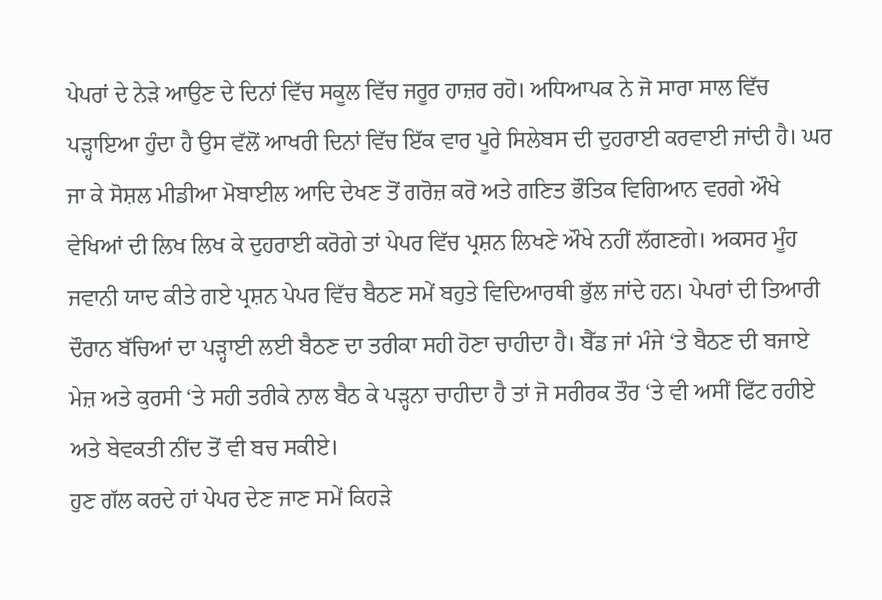ਪੇਪਰਾਂ ਦੇ ਨੇੜੇ ਆਉਣ ਦੇ ਦਿਨਾਂ ਵਿੱਚ ਸਕੂਲ ਵਿੱਚ ਜਰੂਰ ਹਾਜ਼ਰ ਰਹੋ। ਅਧਿਆਪਕ ਨੇ ਜੋ ਸਾਰਾ ਸਾਲ ਵਿੱਚ ਪੜ੍ਹਾਇਆ ਹੁੰਦਾ ਹੈ ਉਸ ਵੱਲੋਂ ਆਖਰੀ ਦਿਨਾਂ ਵਿੱਚ ਇੱਕ ਵਾਰ ਪੂਰੇ ਸਿਲੇਬਸ ਦੀ ਦੁਹਰਾਈ ਕਰਵਾਈ ਜਾਂਦੀ ਹੈ। ਘਰ ਜਾ ਕੇ ਸੋਸ਼ਲ ਮੀਡੀਆ ਮੋਬਾਈਲ ਆਦਿ ਦੇਖਣ ਤੋਂ ਗਰੋਜ਼ ਕਰੋ ਅਤੇ ਗਣਿਤ ਭੌਤਿਕ ਵਿਗਿਆਨ ਵਰਗੇ ਔਖੇ ਵੇਖਿਆਂ ਦੀ ਲਿਖ ਲਿਖ ਕੇ ਦੁਹਰਾਈ ਕਰੋਗੇ ਤਾਂ ਪੇਪਰ ਵਿੱਚ ਪ੍ਰਸ਼ਨ ਲਿਖਣੇ ਔਖੇ ਨਹੀਂ ਲੱਗਣਗੇ। ਅਕਸਰ ਮੂੰਹ ਜਵਾਨੀ ਯਾਦ ਕੀਤੇ ਗਏ ਪ੍ਰਸ਼ਨ ਪੇਪਰ ਵਿੱਚ ਬੈਠਣ ਸਮੇਂ ਬਹੁਤੇ ਵਿਦਿਆਰਥੀ ਭੁੱਲ ਜਾਂਦੇ ਹਨ। ਪੇਪਰਾਂ ਦੀ ਤਿਆਰੀ ਦੌਰਾਨ ਬੱਚਿਆਂ ਦਾ ਪੜ੍ਹਾਈ ਲਈ ਬੈਠਣ ਦਾ ਤਰੀਕਾ ਸਹੀ ਹੋਣਾ ਚਾਹੀਦਾ ਹੈ। ਬੈੱਡ ਜਾਂ ਮੰਜੇ ‘ਤੇ ਬੈਠਣ ਦੀ ਬਜਾਏ ਮੇਜ਼ ਅਤੇ ਕੁਰਸੀ ‘ਤੇ ਸਹੀ ਤਰੀਕੇ ਨਾਲ ਬੈਠ ਕੇ ਪੜ੍ਹਨਾ ਚਾਹੀਦਾ ਹੈ ਤਾਂ ਜੋ ਸਰੀਰਕ ਤੌਰ ‘ਤੇ ਵੀ ਅਸੀਂ ਫਿੱਟ ਰਹੀਏ ਅਤੇ ਬੇਵਕਤੀ ਨੀਂਦ ਤੋਂ ਵੀ ਬਚ ਸਕੀਏ।
ਹੁਣ ਗੱਲ ਕਰਦੇ ਹਾਂ ਪੇਪਰ ਦੇਣ ਜਾਣ ਸਮੇਂ ਕਿਹੜੇ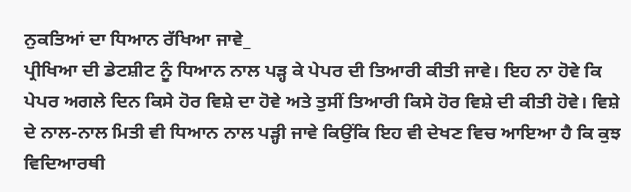ਨੁਕਤਿਆਂ ਦਾ ਧਿਆਨ ਰੱਖਿਆ ਜਾਵੇ_
ਪ੍ਰੀਖਿਆ ਦੀ ਡੇਟਸ਼ੀਟ ਨੂੰ ਧਿਆਨ ਨਾਲ ਪੜ੍ਹ ਕੇ ਪੇਪਰ ਦੀ ਤਿਆਰੀ ਕੀਤੀ ਜਾਵੇ। ਇਹ ਨਾ ਹੋਵੇ ਕਿ ਪੇਪਰ ਅਗਲੇ ਦਿਨ ਕਿਸੇ ਹੋਰ ਵਿਸ਼ੇ ਦਾ ਹੋਵੇ ਅਤੇ ਤੁਸੀਂ ਤਿਆਰੀ ਕਿਸੇ ਹੋਰ ਵਿਸ਼ੇ ਦੀ ਕੀਤੀ ਹੋਵੇ। ਵਿਸ਼ੇ ਦੇ ਨਾਲ-ਨਾਲ ਮਿਤੀ ਵੀ ਧਿਆਨ ਨਾਲ ਪੜ੍ਹੀ ਜਾਵੇ ਕਿਉਂਕਿ ਇਹ ਵੀ ਦੇਖਣ ਵਿਚ ਆਇਆ ਹੈ ਕਿ ਕੁਝ ਵਿਦਿਆਰਥੀ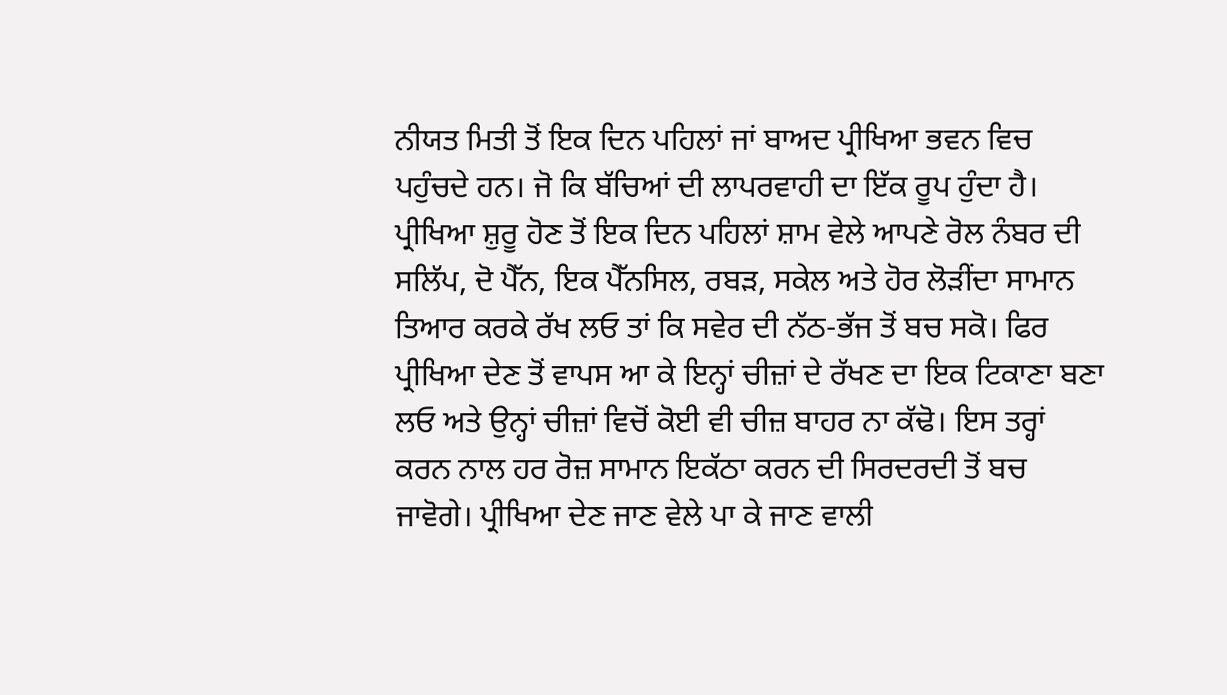ਨੀਯਤ ਮਿਤੀ ਤੋਂ ਇਕ ਦਿਨ ਪਹਿਲਾਂ ਜਾਂ ਬਾਅਦ ਪ੍ਰੀਖਿਆ ਭਵਨ ਵਿਚ ਪਹੁੰਚਦੇ ਹਨ। ਜੋ ਕਿ ਬੱਚਿਆਂ ਦੀ ਲਾਪਰਵਾਹੀ ਦਾ ਇੱਕ ਰੂਪ ਹੁੰਦਾ ਹੈ। ਪ੍ਰੀਖਿਆ ਸ਼ੁਰੂ ਹੋਣ ਤੋਂ ਇਕ ਦਿਨ ਪਹਿਲਾਂ ਸ਼ਾਮ ਵੇਲੇ ਆਪਣੇ ਰੋਲ ਨੰਬਰ ਦੀ ਸਲਿੱਪ, ਦੋ ਪੈੱਨ, ਇਕ ਪੈੱਨਸਿਲ, ਰਬੜ, ਸਕੇਲ ਅਤੇ ਹੋਰ ਲੋੜੀਂਦਾ ਸਾਮਾਨ ਤਿਆਰ ਕਰਕੇ ਰੱਖ ਲਓ ਤਾਂ ਕਿ ਸਵੇਰ ਦੀ ਨੱਠ-ਭੱਜ ਤੋਂ ਬਚ ਸਕੋ। ਫਿਰ ਪ੍ਰੀਖਿਆ ਦੇਣ ਤੋਂ ਵਾਪਸ ਆ ਕੇ ਇਨ੍ਹਾਂ ਚੀਜ਼ਾਂ ਦੇ ਰੱਖਣ ਦਾ ਇਕ ਟਿਕਾਣਾ ਬਣਾ ਲਓ ਅਤੇ ਉਨ੍ਹਾਂ ਚੀਜ਼ਾਂ ਵਿਚੋਂ ਕੋਈ ਵੀ ਚੀਜ਼ ਬਾਹਰ ਨਾ ਕੱਢੋ। ਇਸ ਤਰ੍ਹਾਂ ਕਰਨ ਨਾਲ ਹਰ ਰੋਜ਼ ਸਾਮਾਨ ਇਕੱਠਾ ਕਰਨ ਦੀ ਸਿਰਦਰਦੀ ਤੋਂ ਬਚ ਜਾਵੋਗੇ। ਪ੍ਰੀਖਿਆ ਦੇਣ ਜਾਣ ਵੇਲੇ ਪਾ ਕੇ ਜਾਣ ਵਾਲੀ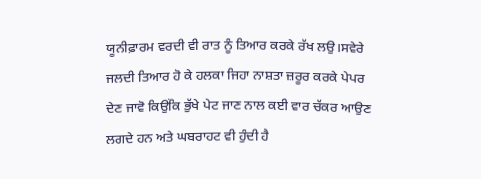ਯੂਨੀਫ਼ਾਰਮ ਵਰਦੀ ਵੀ ਰਾਤ ਨੂੰ ਤਿਆਰ ਕਰਕੇ ਰੱਖ ਲਉ।ਸਵੇਰੇ ਜਲਦੀ ਤਿਆਰ ਹੋ ਕੇ ਹਲਕਾ ਜਿਹਾ ਨਾਸ਼ਤਾ ਜ਼ਰੂਰ ਕਰਕੇ ਪੇਪਰ ਦੇਣ ਜਾਵੋ ਕਿਉਂਕਿ ਭੁੱਖੇ ਪੇਟ ਜਾਣ ਨਾਲ ਕਈ ਵਾਰ ਚੱਕਰ ਆਉਣ ਲਗਦੇ ਹਨ ਅਤੇ ਘਬਰਾਹਟ ਵੀ ਹੁੰਦੀ ਹੈ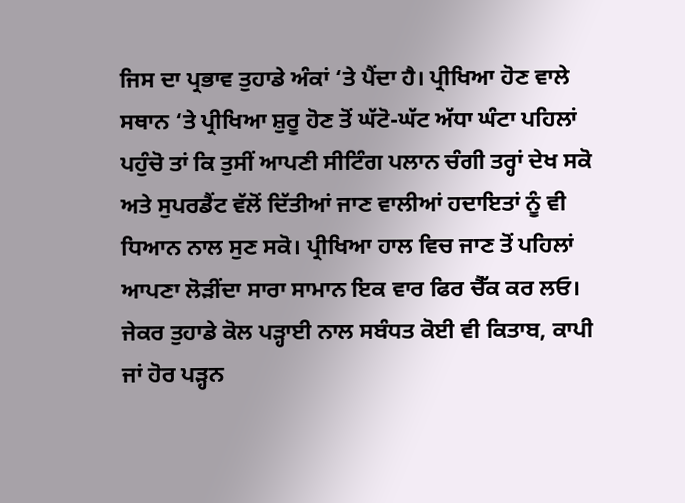ਜਿਸ ਦਾ ਪ੍ਰਭਾਵ ਤੁਹਾਡੇ ਅੰਕਾਂ ‘ਤੇ ਪੈਂਦਾ ਹੈ। ਪ੍ਰੀਖਿਆ ਹੋਣ ਵਾਲੇ ਸਥਾਨ ‘ਤੇ ਪ੍ਰੀਖਿਆ ਸ਼ੁਰੂ ਹੋਣ ਤੋਂ ਘੱਟੋ-ਘੱਟ ਅੱਧਾ ਘੰਟਾ ਪਹਿਲਾਂ ਪਹੁੰਚੋ ਤਾਂ ਕਿ ਤੁਸੀਂ ਆਪਣੀ ਸੀਟਿੰਗ ਪਲਾਨ ਚੰਗੀ ਤਰ੍ਹਾਂ ਦੇਖ ਸਕੋ ਅਤੇ ਸੁਪਰਡੈਂਟ ਵੱਲੋਂ ਦਿੱਤੀਆਂ ਜਾਣ ਵਾਲੀਆਂ ਹਦਾਇਤਾਂ ਨੂੰ ਵੀ ਧਿਆਨ ਨਾਲ ਸੁਣ ਸਕੋ। ਪ੍ਰੀਖਿਆ ਹਾਲ ਵਿਚ ਜਾਣ ਤੋਂ ਪਹਿਲਾਂ ਆਪਣਾ ਲੋੜੀਂਦਾ ਸਾਰਾ ਸਾਮਾਨ ਇਕ ਵਾਰ ਫਿਰ ਚੈੱਕ ਕਰ ਲਓ। ਜੇਕਰ ਤੁਹਾਡੇ ਕੋਲ ਪੜ੍ਹਾਈ ਨਾਲ ਸਬੰਧਤ ਕੋਈ ਵੀ ਕਿਤਾਬ, ਕਾਪੀ ਜਾਂ ਹੋਰ ਪੜ੍ਹਨ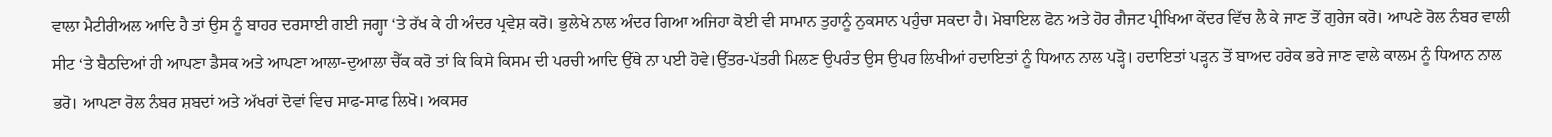ਵਾਲਾ ਮੈਟੀਰੀਅਲ ਆਦਿ ਹੈ ਤਾਂ ਉਸ ਨੂੰ ਬਾਹਰ ਦਰਸਾਈ ਗਈ ਜਗ੍ਹਾ ‘ਤੇ ਰੱਖ ਕੇ ਹੀ ਅੰਦਰ ਪ੍ਰਵੇਸ਼ ਕਰੋ। ਭੁਲੇਖੇ ਨਾਲ ਅੰਦਰ ਗਿਆ ਅਜਿਹਾ ਕੋਈ ਵੀ ਸਾਮਾਨ ਤੁਹਾਨੂੰ ਨੁਕਸਾਨ ਪਹੁੰਚਾ ਸਕਦਾ ਹੈ। ਮੋਬਾਇਲ ਫੋਨ ਅਤੇ ਹੋਰ ਗੈਜਟ ਪ੍ਰੀਖਿਆ ਕੇਂਦਰ ਵਿੱਚ ਲੈ ਕੇ ਜਾਣ ਤੋਂ ਗੁਰੇਜ ਕਰੋ। ਆਪਣੇ ਰੋਲ ਨੰਬਰ ਵਾਲੀ ਸੀਟ ‘ਤੇ ਬੈਠਦਿਆਂ ਹੀ ਆਪਣਾ ਡੈਸਕ ਅਤੇ ਆਪਣਾ ਆਲਾ-ਦੁਆਲਾ ਚੈੱਕ ਕਰੋ ਤਾਂ ਕਿ ਕਿਸੇ ਕਿਸਮ ਦੀ ਪਰਚੀ ਆਦਿ ਉੱਥੇ ਨਾ ਪਈ ਹੋਵੇ।ਉੱਤਰ-ਪੱਤਰੀ ਮਿਲਣ ਉਪਰੰਤ ਉਸ ਉਪਰ ਲਿਖੀਆਂ ਹਦਾਇਤਾਂ ਨੂੰ ਧਿਆਨ ਨਾਲ ਪੜ੍ਹੋ। ਹਦਾਇਤਾਂ ਪੜ੍ਹਨ ਤੋਂ ਬਾਅਦ ਹਰੇਕ ਭਰੇ ਜਾਣ ਵਾਲੇ ਕਾਲਮ ਨੂੰ ਧਿਆਨ ਨਾਲ ਭਰੋ। ਆਪਣਾ ਰੋਲ ਨੰਬਰ ਸ਼ਬਦਾਂ ਅਤੇ ਅੱਖਰਾਂ ਦੋਵਾਂ ਵਿਚ ਸਾਫ-ਸਾਫ ਲਿਖੋ। ਅਕਸਰ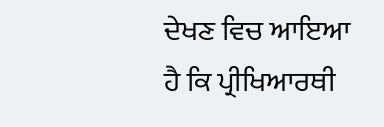ਦੇਖਣ ਵਿਚ ਆਇਆ ਹੈ ਕਿ ਪ੍ਰੀਖਿਆਰਥੀ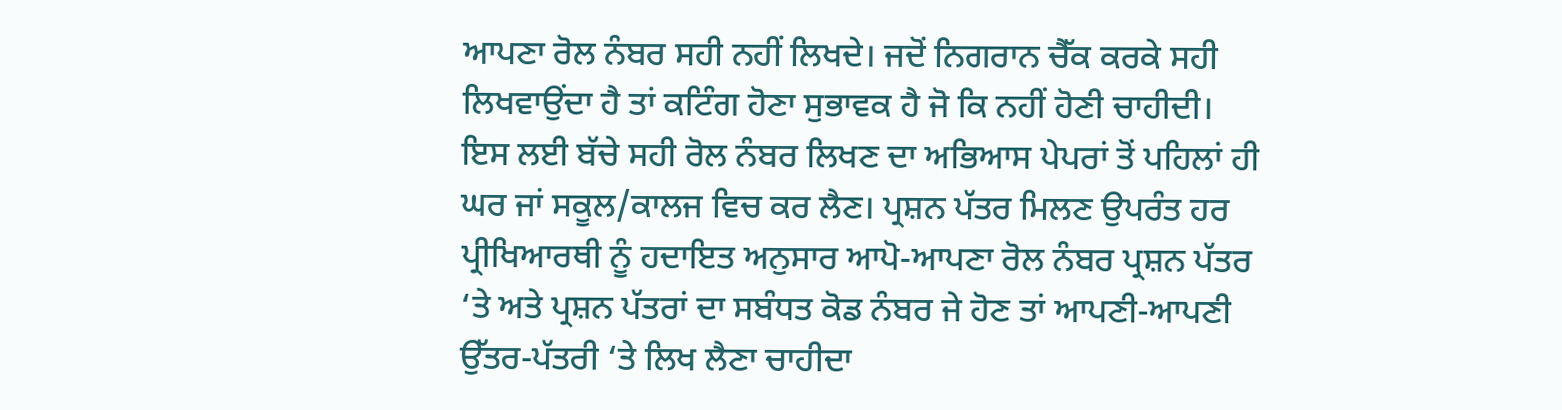ਆਪਣਾ ਰੋਲ ਨੰਬਰ ਸਹੀ ਨਹੀਂ ਲਿਖਦੇ। ਜਦੋਂ ਨਿਗਰਾਨ ਚੈੱਕ ਕਰਕੇ ਸਹੀ ਲਿਖਵਾਉਂਦਾ ਹੈ ਤਾਂ ਕਟਿੰਗ ਹੋਣਾ ਸੁਭਾਵਕ ਹੈ ਜੋ ਕਿ ਨਹੀਂ ਹੋਣੀ ਚਾਹੀਦੀ। ਇਸ ਲਈ ਬੱਚੇ ਸਹੀ ਰੋਲ ਨੰਬਰ ਲਿਖਣ ਦਾ ਅਭਿਆਸ ਪੇਪਰਾਂ ਤੋਂ ਪਹਿਲਾਂ ਹੀ ਘਰ ਜਾਂ ਸਕੂਲ/ਕਾਲਜ ਵਿਚ ਕਰ ਲੈਣ। ਪ੍ਰਸ਼ਨ ਪੱਤਰ ਮਿਲਣ ਉਪਰੰਤ ਹਰ ਪ੍ਰੀਖਿਆਰਥੀ ਨੂੰ ਹਦਾਇਤ ਅਨੁਸਾਰ ਆਪੋ-ਆਪਣਾ ਰੋਲ ਨੰਬਰ ਪ੍ਰਸ਼ਨ ਪੱਤਰ ‘ਤੇ ਅਤੇ ਪ੍ਰਸ਼ਨ ਪੱਤਰਾਂ ਦਾ ਸਬੰਧਤ ਕੋਡ ਨੰਬਰ ਜੇ ਹੋਣ ਤਾਂ ਆਪਣੀ-ਆਪਣੀ ਉੱਤਰ-ਪੱਤਰੀ ‘ਤੇ ਲਿਖ ਲੈਣਾ ਚਾਹੀਦਾ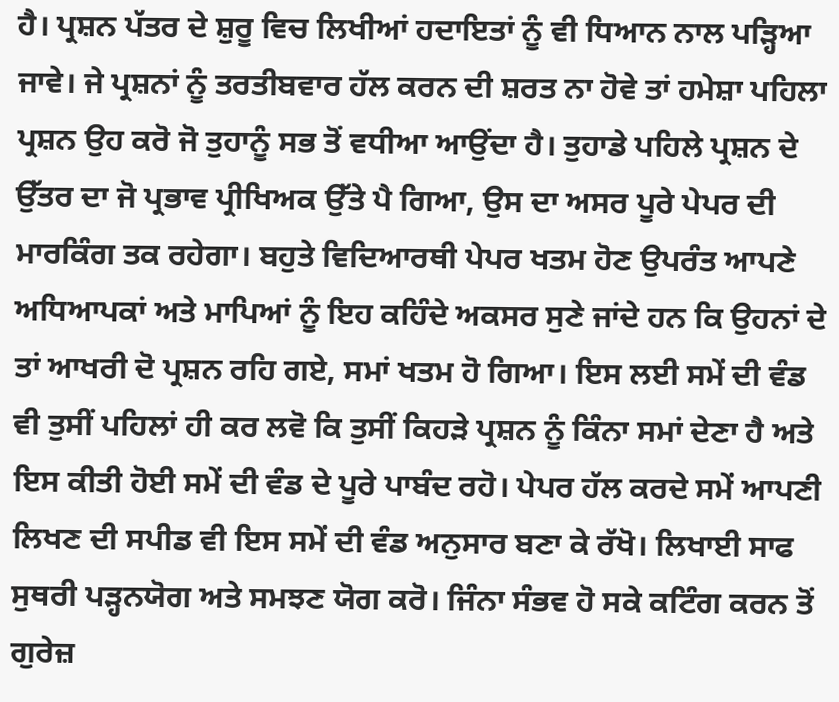ਹੈ। ਪ੍ਰਸ਼ਨ ਪੱਤਰ ਦੇ ਸ਼ੁਰੂ ਵਿਚ ਲਿਖੀਆਂ ਹਦਾਇਤਾਂ ਨੂੰ ਵੀ ਧਿਆਨ ਨਾਲ ਪੜ੍ਹਿਆ ਜਾਵੇ। ਜੇ ਪ੍ਰਸ਼ਨਾਂ ਨੂੰ ਤਰਤੀਬਵਾਰ ਹੱਲ ਕਰਨ ਦੀ ਸ਼ਰਤ ਨਾ ਹੋਵੇ ਤਾਂ ਹਮੇਸ਼ਾ ਪਹਿਲਾ ਪ੍ਰਸ਼ਨ ਉਹ ਕਰੋ ਜੋ ਤੁਹਾਨੂੰ ਸਭ ਤੋਂ ਵਧੀਆ ਆਉਂਦਾ ਹੈ। ਤੁਹਾਡੇ ਪਹਿਲੇ ਪ੍ਰਸ਼ਨ ਦੇ ਉੱਤਰ ਦਾ ਜੋ ਪ੍ਰਭਾਵ ਪ੍ਰੀਖਿਅਕ ਉੱਤੇ ਪੈ ਗਿਆ, ਉਸ ਦਾ ਅਸਰ ਪੂਰੇ ਪੇਪਰ ਦੀ ਮਾਰਕਿੰਗ ਤਕ ਰਹੇਗਾ। ਬਹੁਤੇ ਵਿਦਿਆਰਥੀ ਪੇਪਰ ਖਤਮ ਹੋਣ ਉਪਰੰਤ ਆਪਣੇ ਅਧਿਆਪਕਾਂ ਅਤੇ ਮਾਪਿਆਂ ਨੂੰ ਇਹ ਕਹਿੰਦੇ ਅਕਸਰ ਸੁਣੇ ਜਾਂਦੇ ਹਨ ਕਿ ਉਹਨਾਂ ਦੇ ਤਾਂ ਆਖਰੀ ਦੋ ਪ੍ਰਸ਼ਨ ਰਹਿ ਗਏ, ਸਮਾਂ ਖਤਮ ਹੋ ਗਿਆ। ਇਸ ਲਈ ਸਮੇਂ ਦੀ ਵੰਡ ਵੀ ਤੁਸੀਂ ਪਹਿਲਾਂ ਹੀ ਕਰ ਲਵੋ ਕਿ ਤੁਸੀਂ ਕਿਹੜੇ ਪ੍ਰਸ਼ਨ ਨੂੰ ਕਿੰਨਾ ਸਮਾਂ ਦੇਣਾ ਹੈ ਅਤੇ ਇਸ ਕੀਤੀ ਹੋਈ ਸਮੇਂ ਦੀ ਵੰਡ ਦੇ ਪੂਰੇ ਪਾਬੰਦ ਰਹੋ। ਪੇਪਰ ਹੱਲ ਕਰਦੇ ਸਮੇਂ ਆਪਣੀ ਲਿਖਣ ਦੀ ਸਪੀਡ ਵੀ ਇਸ ਸਮੇਂ ਦੀ ਵੰਡ ਅਨੁਸਾਰ ਬਣਾ ਕੇ ਰੱਖੋ। ਲਿਖਾਈ ਸਾਫ ਸੁਥਰੀ ਪੜ੍ਹਨਯੋਗ ਅਤੇ ਸਮਝਣ ਯੋਗ ਕਰੋ। ਜਿੰਨਾ ਸੰਭਵ ਹੋ ਸਕੇ ਕਟਿੰਗ ਕਰਨ ਤੋਂ ਗੁਰੇਜ਼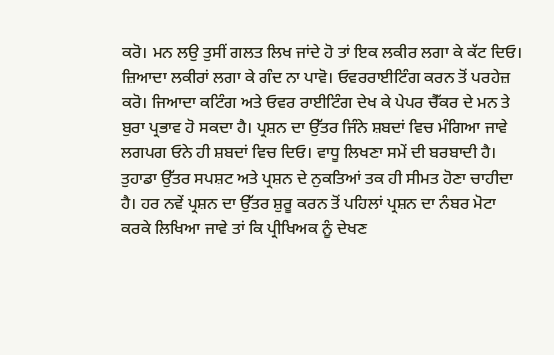ਕਰੋ। ਮਨ ਲਉ ਤੁਸੀਂ ਗਲਤ ਲਿਖ ਜਾਂਦੇ ਹੋ ਤਾਂ ਇਕ ਲਕੀਰ ਲਗਾ ਕੇ ਕੱਟ ਦਿਓ। ਜ਼ਿਆਦਾ ਲਕੀਰਾਂ ਲਗਾ ਕੇ ਗੰਦ ਨਾ ਪਾਵੋ। ਓਵਰਰਾਈਟਿੰਗ ਕਰਨ ਤੋਂ ਪਰਹੇਜ਼ ਕਰੋ। ਜਿਆਦਾ ਕਟਿੰਗ ਅਤੇ ਓਵਰ ਰਾਈਟਿੰਗ ਦੇਖ ਕੇ ਪੇਪਰ ਚੈੱਕਰ ਦੇ ਮਨ ਤੇ ਬੁਰਾ ਪ੍ਰਭਾਵ ਹੋ ਸਕਦਾ ਹੈ। ਪ੍ਰਸ਼ਨ ਦਾ ਉੱਤਰ ਜਿੰਨੇ ਸ਼ਬਦਾਂ ਵਿਚ ਮੰਗਿਆ ਜਾਵੇ ਲਗਪਗ ਓਨੇ ਹੀ ਸ਼ਬਦਾਂ ਵਿਚ ਦਿਓ। ਵਾਧੂ ਲਿਖਣਾ ਸਮੇਂ ਦੀ ਬਰਬਾਦੀ ਹੈ। ਤੁਹਾਡਾ ਉੱਤਰ ਸਪਸ਼ਟ ਅਤੇ ਪ੍ਰਸ਼ਨ ਦੇ ਨੁਕਤਿਆਂ ਤਕ ਹੀ ਸੀਮਤ ਹੋਣਾ ਚਾਹੀਦਾ ਹੈ। ਹਰ ਨਵੇਂ ਪ੍ਰਸ਼ਨ ਦਾ ਉੱਤਰ ਸ਼ੁਰੂ ਕਰਨ ਤੋਂ ਪਹਿਲਾਂ ਪ੍ਰਸ਼ਨ ਦਾ ਨੰਬਰ ਮੋਟਾ ਕਰਕੇ ਲਿਖਿਆ ਜਾਵੇ ਤਾਂ ਕਿ ਪ੍ਰੀਖਿਅਕ ਨੂੰ ਦੇਖਣ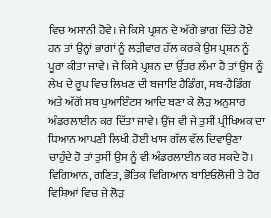ਵਿਚ ਅਸਾਨੀ ਹੋਵੇ। ਜੇ ਕਿਸੇ ਪ੍ਰਸ਼ਨ ਦੇ ਅੱਗੇ ਭਾਗ ਦਿੱਤੇ ਹੋਏ ਹਨ ਤਾਂ ਉਨ੍ਹਾਂ ਭਾਗਾਂ ਨੂੰ ਲੜੀਵਾਰ ਹੱਲ ਕਰਕੇ ਉਸ ਪ੍ਰਸ਼ਨ ਨੂੰ ਪੂਰਾ ਕੀਤਾ ਜਾਵੇ। ਜੇ ਕਿਸੇ ਪ੍ਰਸ਼ਨ ਦਾ ਉੱਤਰ ਲੰਮਾ ਹੈ ਤਾਂ ਉਸ ਨੂੰ ਲੇਖ ਦੇ ਰੂਪ ਵਿਚ ਲਿਖਣ ਦੀ ਬਜਾਇ ਹੈਡਿੰਗ, ਸਬ-ਹੈਡਿੰਗ ਅਤੇ ਅੱਗੋਂ ਸਬ ਪੁਆਇੰਟਸ ਆਦਿ ਬਣਾ ਕੇ ਲੋੜ ਅਨੁਸਾਰ ਅੰਡਰਲਾਈਨ ਕਰ ਦਿੱਤਾ ਜਾਵੇ। ਉਂਜ ਵੀ ਜੇ ਤੁਸੀਂ ਪ੍ਰੀਖਿਅਕ ਦਾ ਧਿਆਨ ਆਪਣੀ ਲਿਖੀ ਹੋਈ ਖਾਸ ਗੱਲ ਵੱਲ ਦਿਵਾਉਣਾ ਚਾਹੁੰਦੇ ਹੋ ਤਾਂ ਤੁਸੀਂ ਉਸ ਨੂੰ ਵੀ ਅੰਡਰਲਾਈਨ ਕਰ ਸਕਦੇ ਹੋ। ਵਿਗਿਆਨ, ਗਣਿਤ, ਭੋਤਿਕ ਵਿਗਿਆਨ ਬਾਇਓਲੋਜੀ ਤੇ ਹੋਰ ਵਿਸ਼ਿਆਂ ਵਿਚ ਜੇ ਲੋੜ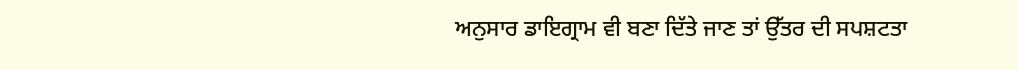ਅਨੁਸਾਰ ਡਾਇਗ੍ਰਾਮ ਵੀ ਬਣਾ ਦਿੱਤੇ ਜਾਣ ਤਾਂ ਉੱਤਰ ਦੀ ਸਪਸ਼ਟਤਾ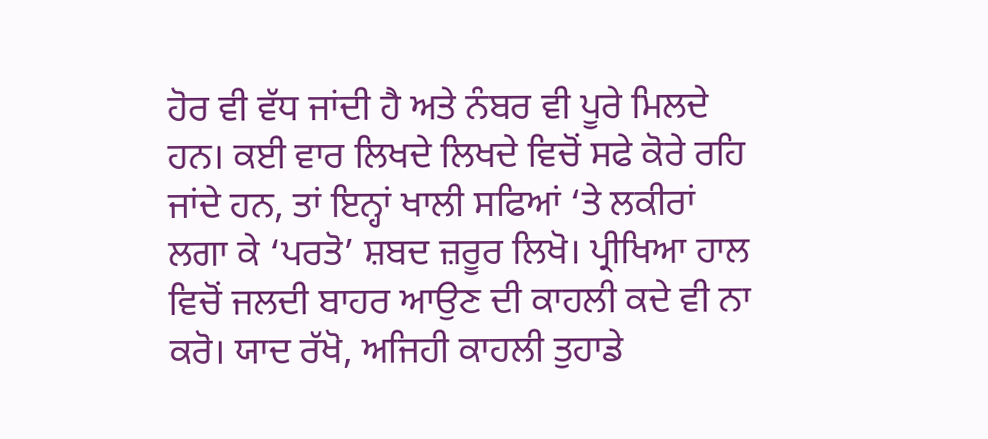ਹੋਰ ਵੀ ਵੱਧ ਜਾਂਦੀ ਹੈ ਅਤੇ ਨੰਬਰ ਵੀ ਪੂਰੇ ਮਿਲਦੇ ਹਨ। ਕਈ ਵਾਰ ਲਿਖਦੇ ਲਿਖਦੇ ਵਿਚੋਂ ਸਫੇ ਕੋਰੇ ਰਹਿ ਜਾਂਦੇ ਹਨ, ਤਾਂ ਇਨ੍ਹਾਂ ਖਾਲੀ ਸਫਿਆਂ ‘ਤੇ ਲਕੀਰਾਂ ਲਗਾ ਕੇ ‘ਪਰਤੋ’ ਸ਼ਬਦ ਜ਼ਰੂਰ ਲਿਖੋ। ਪ੍ਰੀਖਿਆ ਹਾਲ ਵਿਚੋਂ ਜਲਦੀ ਬਾਹਰ ਆਉਣ ਦੀ ਕਾਹਲੀ ਕਦੇ ਵੀ ਨਾ ਕਰੋ। ਯਾਦ ਰੱਖੋ, ਅਜਿਹੀ ਕਾਹਲੀ ਤੁਹਾਡੇ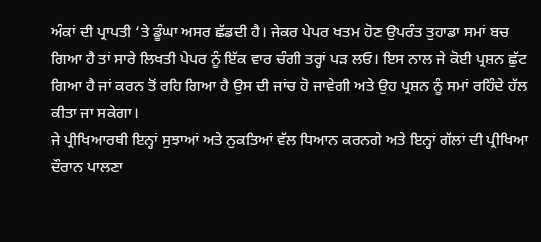ਅੰਕਾਂ ਦੀ ਪ੍ਰਾਪਤੀ ‘ਤੇ ਡੂੰਘਾ ਅਸਰ ਛੱਡਦੀ ਹੈ। ਜੇਕਰ ਪੇਪਰ ਖਤਮ ਹੋਣ ਉਪਰੰਤ ਤੁਹਾਡਾ ਸਮਾਂ ਬਚ ਗਿਆ ਹੈ ਤਾਂ ਸਾਰੇ ਲਿਖਤੀ ਪੇਪਰ ਨੂੰ ਇੱਕ ਵਾਰ ਚੰਗੀ ਤਰ੍ਹਾਂ ਪੜ ਲਓ। ਇਸ ਨਾਲ ਜੇ ਕੋਈ ਪ੍ਰਸ਼ਨ ਛੁੱਟ ਗਿਆ ਹੈ ਜਾਂ ਕਰਨ ਤੋਂ ਰਹਿ ਗਿਆ ਹੈ ਉਸ ਦੀ ਜਾਂਚ ਹੋ ਜਾਵੇਗੀ ਅਤੇ ਉਹ ਪ੍ਰਸ਼ਨ ਨੂੰ ਸਮਾਂ ਰਹਿੰਦੇ ਹੱਲ ਕੀਤਾ ਜਾ ਸਕੇਗਾ।
ਜੇ ਪ੍ਰੀਖਿਆਰਥੀ ਇਨ੍ਹਾਂ ਸੁਝਾਆਂ ਅਤੇ ਨੁਕਤਿਆਂ ਵੱਲ ਧਿਆਨ ਕਰਨਗੇ ਅਤੇ ਇਨ੍ਹਾਂ ਗੱਲਾਂ ਦੀ ਪ੍ਰੀਖਿਆ ਦੌਰਾਨ ਪਾਲਣਾ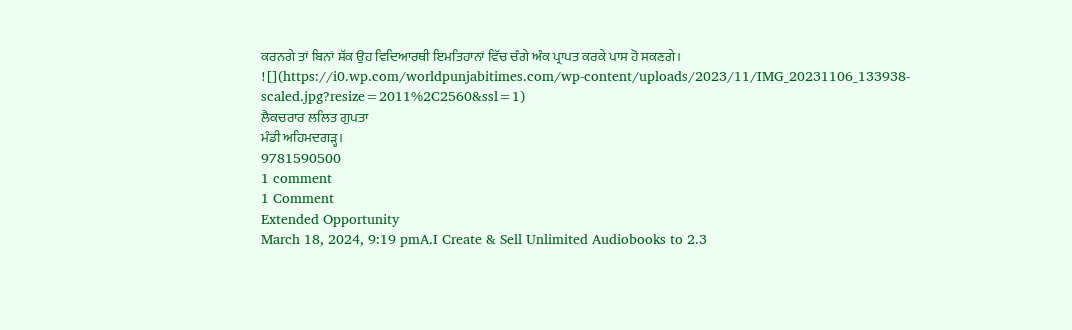ਕਰਨਗੇ ਤਾਂ ਬਿਨਾਂ ਸ਼ੱਕ ਉਹ ਵਿਦਿਆਰਥੀ ਇਮਤਿਹਾਨਾਂ ਵਿੱਚ ਚੰਗੇ ਅੰਕ ਪ੍ਰਾਪਤ ਕਰਕੇ ਪਾਸ ਹੋ ਸਕਣਗੇ।
![](https://i0.wp.com/worldpunjabitimes.com/wp-content/uploads/2023/11/IMG_20231106_133938-scaled.jpg?resize=2011%2C2560&ssl=1)
ਲੈਕਚਰਾਰ ਲਲਿਤ ਗੁਪਤਾ
ਮੰਡੀ ਅਹਿਮਦਗੜ੍ਹ।
9781590500
1 comment
1 Comment
Extended Opportunity
March 18, 2024, 9:19 pmA.I Create & Sell Unlimited Audiobooks to 2.3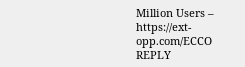Million Users – https://ext-opp.com/ECCO
REPLY